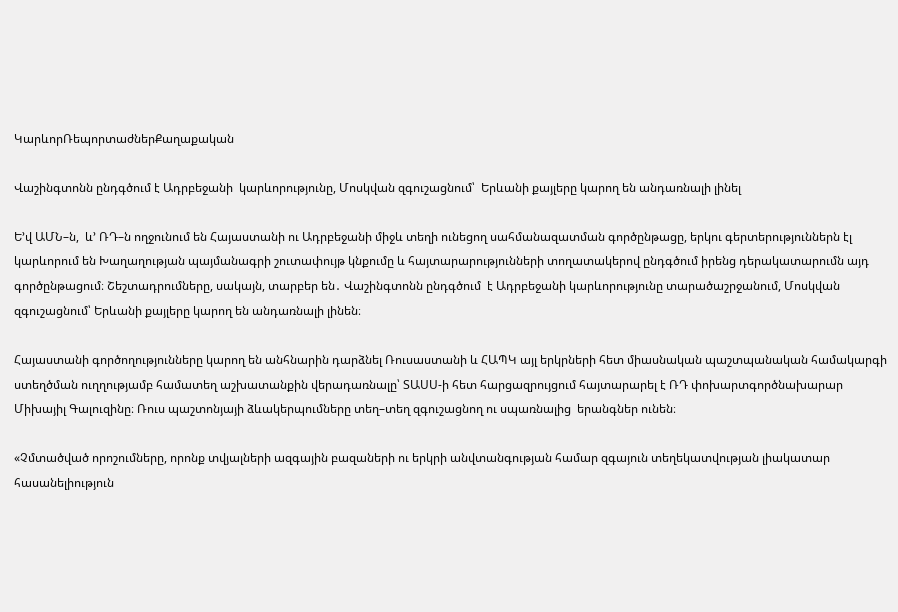ԿարևորՌեպորտաժներՔաղաքական

Վաշինգտոնն ընդգծում է Ադրբեջանի  կարևորությունը, Մոսկվան զգուշացնում՝  Երևանի քայլերը կարող են անդառնալի լինել

Ե’վ ԱՄՆ–ն,  և’ ՌԴ–ն ողջունում են Հայաստանի ու Ադրբեջանի միջև տեղի ունեցող սահմանազատման գործընթացը, երկու գերտերություններն էլ կարևորում են Խաղաղության պայմանագրի շուտափույթ կնքումը և հայտարարությունների տողատակերով ընդգծում իրենց դերակատարումն այդ գործընթացում։ Շեշտադրումները, սակայն, տարբեր են․ Վաշինգտոնն ընդգծում  է Ադրբեջանի կարևորությունը տարածաշրջանում, Մոսկվան զգուշացնում՝ Երևանի քայլերը կարող են անդառնալի լինեն։

Հայաստանի գործողությունները կարող են անհնարին դարձնել Ռուսաստանի և ՀԱՊԿ այլ երկրների հետ միասնական պաշտպանական համակարգի ստեղծման ուղղությամբ համատեղ աշխատանքին վերադառնալը՝ ՏԱՍՍ-ի հետ հարցազրույցում հայտարարել է ՌԴ փոխարտգործնախարար Միխայիլ Գալուզինը։ Ռուս պաշտոնյայի ձևակերպումները տեղ–տեղ զգուշացնող ու սպառնալից  երանգներ ունեն։

«Չմտածված որոշումները, որոնք տվյալների ազգային բազաների ու երկրի անվտանգության համար զգայուն տեղեկատվության լիակատար հասանելիություն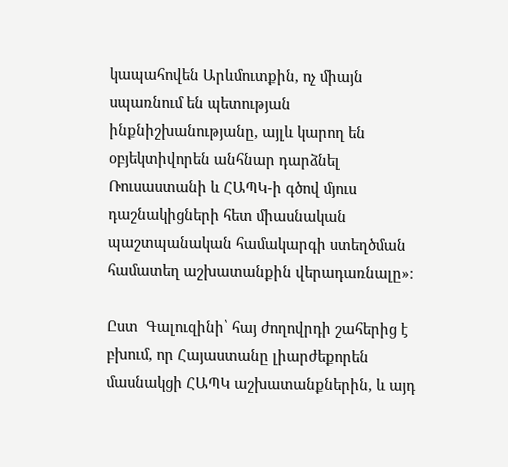կապահովեն Արևմուտքին, ոչ միայն սպառնում են պետության ինքնիշխանությանը, այլև կարող են օբյեկտիվորեն անհնար դարձնել Ռուսաստանի և ՀԱՊԿ-ի գծով մյուս դաշնակիցների հետ միասնական պաշտպանական համակարգի ստեղծման համատեղ աշխատանքին վերադառնալը»։

Ըստ  Գալուզինի՝ հայ ժողովրդի շահերից է բխում, որ Հայաստանը լիարժեքորեն մասնակցի ՀԱՊԿ աշխատանքներին, և այդ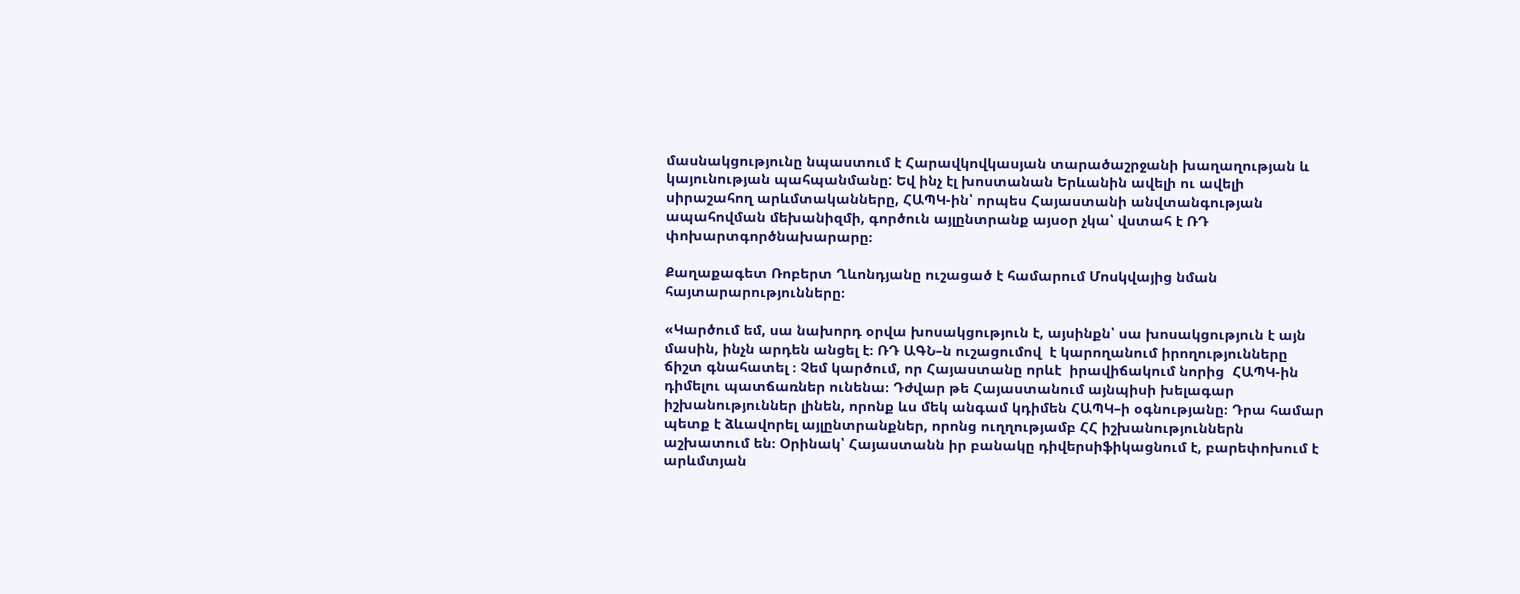մասնակցությունը նպաստում է Հարավկովկասյան տարածաշրջանի խաղաղության և կայունության պահպանմանը: Եվ ինչ էլ խոստանան Երևանին ավելի ու ավելի սիրաշահող արևմտականները, ՀԱՊԿ-ին՝ որպես Հայաստանի անվտանգության ապահովման մեխանիզմի, գործուն այլընտրանք այսօր չկա՝ վստահ է ՌԴ փոխարտգործնախարարը։

Քաղաքագետ Ռոբերտ Ղևոնդյանը ուշացած է համարում Մոսկվայից նման հայտարարությունները։

«Կարծում եմ, սա նախորդ օրվա խոսակցություն է, այսինքն՝ սա խոսակցություն է այն մասին, ինչն արդեն անցել է։ ՌԴ ԱԳՆ–ն ուշացումով  է կարողանում իրողությունները ճիշտ գնահատել ։ Չեմ կարծում, որ Հայաստանը որևէ  իրավիճակում նորից  ՀԱՊԿ-ին դիմելու պատճառներ ունենա։ Դժվար թե Հայաստանում այնպիսի խելագար իշխանություններ լինեն, որոնք ևս մեկ անգամ կդիմեն ՀԱՊԿ–ի օգնությանը։ Դրա համար պետք է ձևավորել այլընտրանքներ, որոնց ուղղությամբ ՀՀ իշխանություններն աշխատում են։ Օրինակ՝ Հայաստանն իր բանակը դիվերսիֆիկացնում է, բարեփոխում է արևմտյան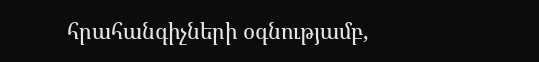հրահանգիչների օգնությամբ,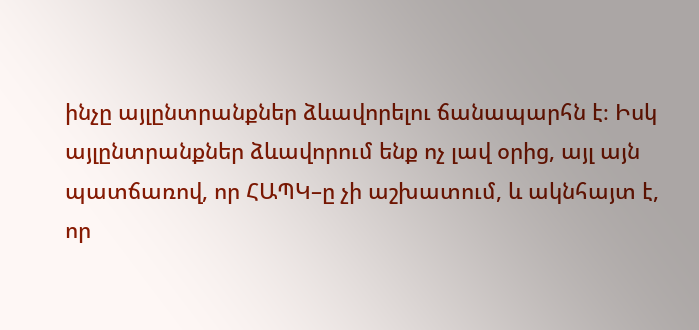ինչը այլընտրանքներ ձևավորելու ճանապարհն է։ Իսկ այլընտրանքներ ձևավորում ենք ոչ լավ օրից, այլ այն պատճառով, որ ՀԱՊԿ–ը չի աշխատում, և ակնհայտ է, որ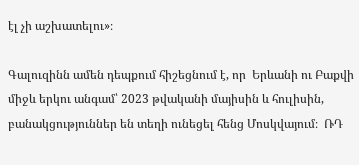էլ չի աշխատելու»։

Գալուզինն ամեն դեպքում հիշեցնում է, որ  Երևանի ու Բաքվի միջև երկու անգամ՝ 2023 թվականի մայիսին և հուլիսին, բանակցություններ են տեղի ունեցել հենց Մոսկվայում։  ՌԴ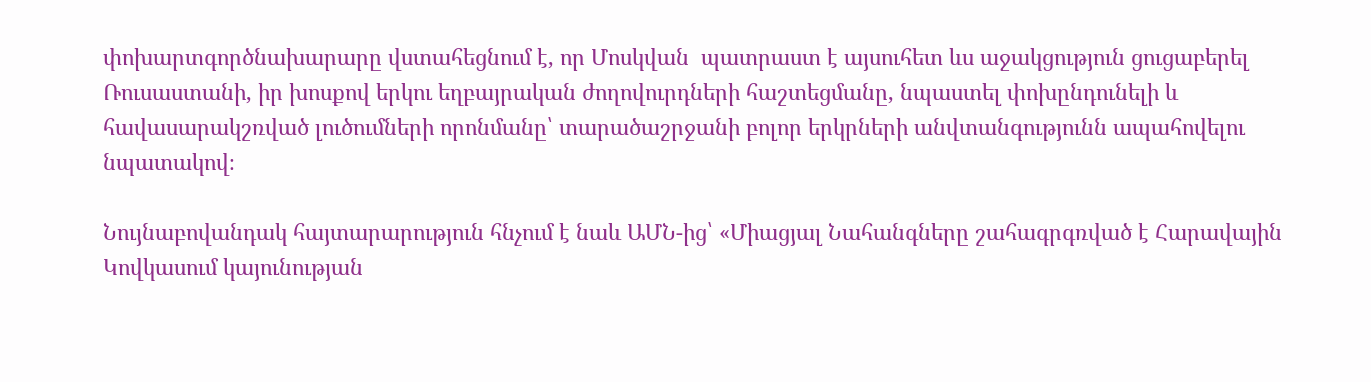փոխարտգործնախարարը վստահեցնում է, որ Մոսկվան  պատրաստ է այսուհետ ևս աջակցություն ցուցաբերել Ռուսաստանի, իր խոսքով երկու եղբայրական ժողովուրդների հաշտեցմանը, նպաստել փոխընդունելի և հավասարակշռված լուծումների որոնմանը՝ տարածաշրջանի բոլոր երկրների անվտանգությունն ապահովելու նպատակով։

Նույնաբովանդակ հայտարարություն հնչում է նաև ԱՄՆ-ից՝ «Միացյալ Նահանգները շահագրգռված է Հարավային Կովկասում կայունության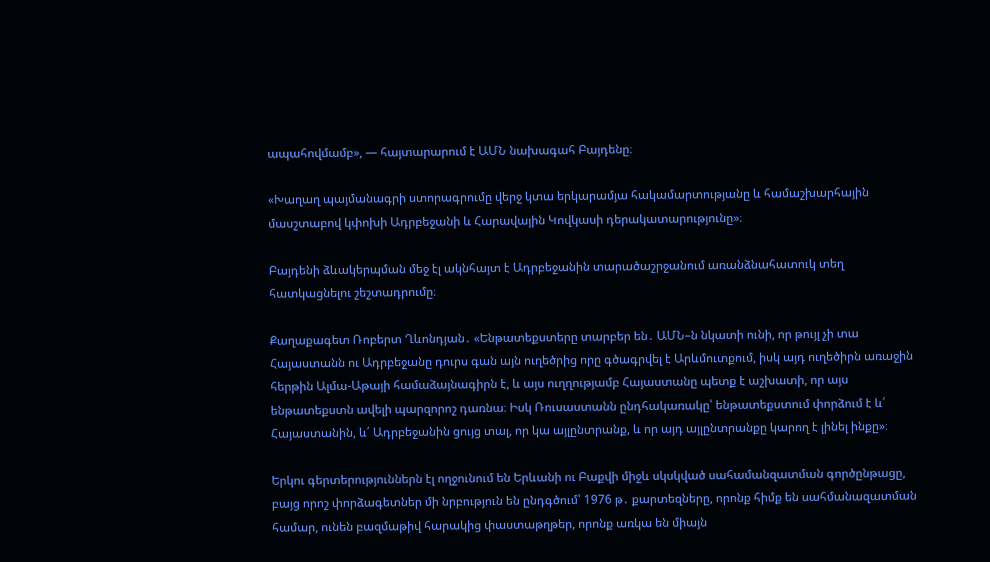ապահովմամբ», — հայտարարում է ԱՄՆ նախագահ Բայդենը։

«Խաղաղ պայմանագրի ստորագրումը վերջ կտա երկարամյա հակամարտությանը և համաշխարհային մասշտաբով կփոխի Ադրբեջանի և Հարավային Կովկասի դերակատարությունը»։

Բայդենի ձևակերպման մեջ էլ ակնհայտ է Ադրբեջանին տարածաշրջանում առանձնահատուկ տեղ հատկացնելու շեշտադրումը։

Քաղաքագետ Ռոբերտ Ղևոնդյան․ «Ենթատեքստերը տարբեր են․ ԱՄՆ–ն նկատի ունի, որ թույլ չի տա Հայաստանն ու Ադրբեջանը դուրս գան այն ուղեծրից որը գծագրվել է Արևմուտքում, իսկ այդ ուղեծիրն առաջին հերթին Ալմա-Աթայի համաձայնագիրն է, և այս ուղղությամբ Հայաստանը պետք է աշխատի, որ այս ենթատեքստն ավելի պարզորոշ դառնա։ Իսկ Ռուսաստանն ընդհակառակը՝ ենթատեքստում փորձում է և՛ Հայաստանին, և՛ Ադրբեջանին ցույց տալ, որ կա այլընտրանք, և որ այդ այլընտրանքը կարող է լինել ինքը»։

Երկու գերտերություններն էլ ողջունում են Երևանի ու Բաքվի միջև սկսկված սահամանզատման գործընթացը, բայց որոշ փորձագետներ մի նրբություն են ընդգծում՝ 1976 թ․ քարտեզները, որոնք հիմք են սահմանազատման համար, ունեն բազմաթիվ հարակից փաստաթղթեր, որոնք առկա են միայն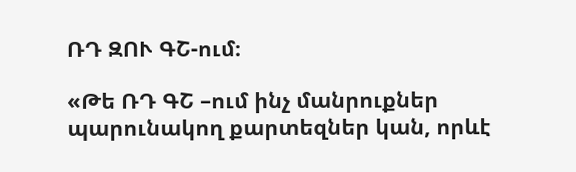ՌԴ ԶՈՒ ԳՇ-ում։

«Թե ՌԴ ԳՇ –ում ինչ մանրուքներ պարունակող քարտեզներ կան, որևէ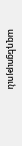ազդեցություն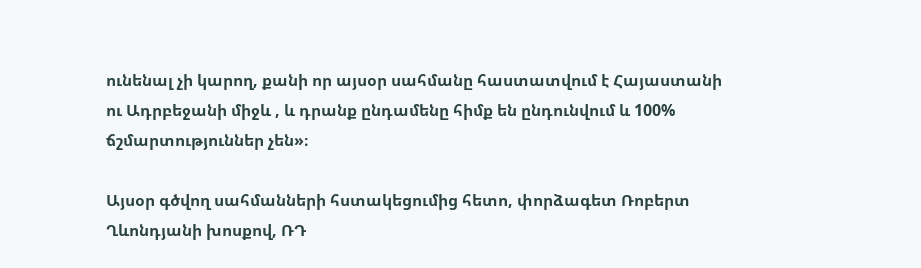ունենալ չի կարող, քանի որ այսօր սահմանը հաստատվում է Հայաստանի ու Ադրբեջանի միջև , և դրանք ընդամենը հիմք են ընդունվում և 100% ճշմարտություններ չեն»։

Այսօր գծվող սահմանների հստակեցումից հետո, փորձագետ Ռոբերտ Ղևոնդյանի խոսքով, ՌԴ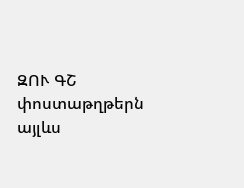ԶՈՒ ԳՇ փոստաթղթերն այլևս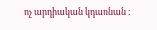ոչ արդիական կդառնան ։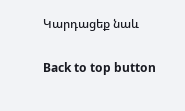Կարդացեք նաև

Back to top button